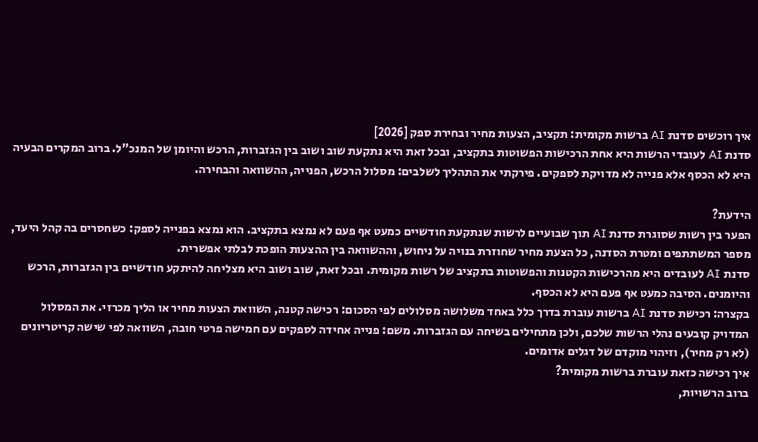איך רוכשים סדנת AI ברשות מקומית: תקציב, הצעות מחיר ובחירת ספק [2026]
סדנת AI לעובדי הרשות היא אחת הרכישות הפשוטות בתקציב, ובכל זאת היא נתקעת שוב ושוב בין הגזברות, הרכש והיומן של המנכ"ל. ברוב המקרים הבעיה היא לא הכסף אלא פנייה לא מדויקת לספקים. פירקתי את התהליך לשלבים: מסלול הרכש, הפנייה, ההשוואה והבחירה.

הידעת?
הפער בין רשות שסוגרת סדנת AI תוך שבועיים לרשות שנתקעת חודשיים כמעט אף פעם לא נמצא בתקציב. הוא נמצא בפנייה לספק: כשחסרים בה קהל היעד, מספר המשתתפים ומטרת הסדנה, כל הצעת מחיר שחוזרת בנויה על ניחוש, וההשוואה בין ההצעות הופכת לבלתי אפשרית.
סדנת AI לעובדים היא מהרכישות הקטנות והפשוטות בתקציב של רשות מקומית. ובכל זאת, שוב ושוב היא מצליחה להיתקע חודשיים בין הגזברות, הרכש והיומנים. הסיבה כמעט אף פעם היא לא הכסף.
בקצרה: רכישת סדנת AI ברשות עוברת בדרך כלל באחד משלושה מסלולים לפי הסכום: רכישה קטנה, השוואת הצעות מחיר או הליך מכרזי. את המסלול המדויק קובעים נהלי הרשות שלכם, ולכן מתחילים בשיחה עם הגזברות. משם: פנייה אחידה לספקים עם חמישה פרטי חובה, השוואה לפי שישה קריטריונים (לא רק מחיר), וזיהוי מוקדם של דגלים אדומים.
איך רכישה כזאת עוברת ברשות מקומית?
ברוב הרשויות,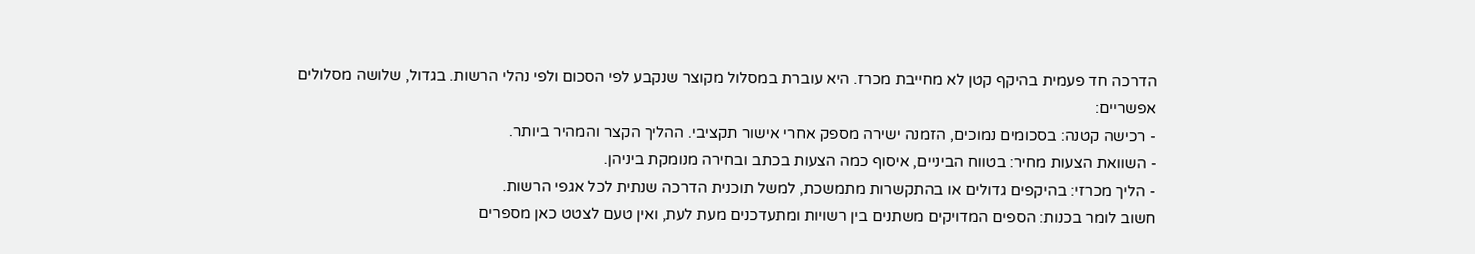הדרכה חד פעמית בהיקף קטן לא מחייבת מכרז. היא עוברת במסלול מקוצר שנקבע לפי הסכום ולפי נהלי הרשות. בגדול, שלושה מסלולים אפשריים:
- רכישה קטנה: בסכומים נמוכים, הזמנה ישירה מספק אחרי אישור תקציבי. ההליך הקצר והמהיר ביותר.
- השוואת הצעות מחיר: בטווח הביניים, איסוף כמה הצעות בכתב ובחירה מנומקת ביניהן.
- הליך מכרזי: בהיקפים גדולים או בהתקשרות מתמשכת, למשל תוכנית הדרכה שנתית לכל אגפי הרשות.
חשוב לומר בכנות: הספים המדויקים משתנים בין רשויות ומתעדכנים מעת לעת, ואין טעם לצטט כאן מספרים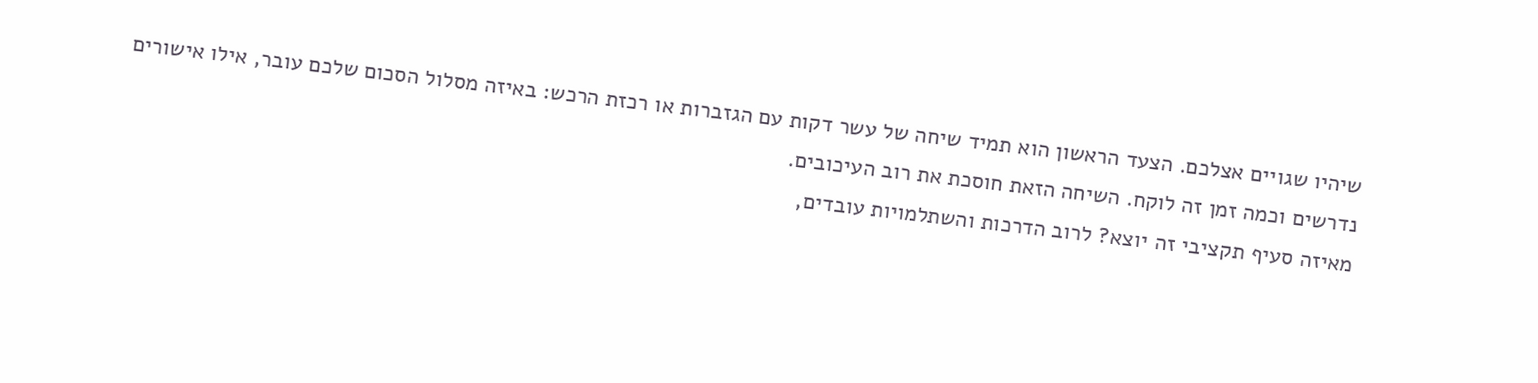שיהיו שגויים אצלכם. הצעד הראשון הוא תמיד שיחה של עשר דקות עם הגזברות או רכזת הרכש: באיזה מסלול הסכום שלכם עובר, אילו אישורים נדרשים וכמה זמן זה לוקח. השיחה הזאת חוסכת את רוב העיכובים.
מאיזה סעיף תקציבי זה יוצא? לרוב הדרכות והשתלמויות עובדים,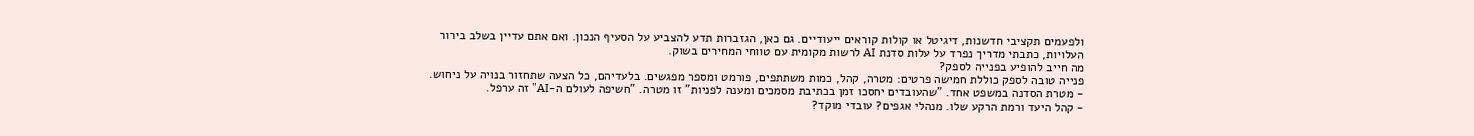ולפעמים תקציבי חדשנות, דיגיטל או קולות קוראים ייעודיים. גם כאן, הגזברות תדע להצביע על הסעיף הנכון. ואם אתם עדיין בשלב בירור העלויות, כתבתי מדריך נפרד על עלות סדנת AI לרשות מקומית עם טווחי המחירים בשוק.
מה חייב להופיע בפנייה לספק?
פנייה טובה לספק כוללת חמישה פרטים: מטרה, קהל, כמות משתתפים, פורמט ומספר מפגשים. בלעדיהם, כל הצעה שתחזור בנויה על ניחוש.
- מטרת הסדנה במשפט אחד. "שהעובדים יחסכו זמן בכתיבת מסמכים ומענה לפניות" זו מטרה. "חשיפה לעולם ה-AI" זה ערפל.
- קהל היעד ורמת הרקע שלו. מנהלי אגפים? עובדי מוקד?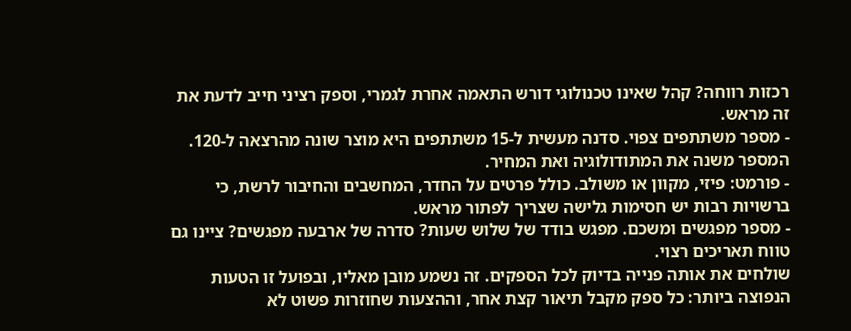רכזות רווחה? קהל שאינו טכנולוגי דורש התאמה אחרת לגמרי, וספק רציני חייב לדעת את זה מראש.
- מספר משתתפים צפוי. סדנה מעשית ל-15 משתתפים היא מוצר שונה מהרצאה ל-120. המספר משנה את המתודולוגיה ואת המחיר.
- פורמט: פיזי, מקוון או משולב. כולל פרטים על החדר, המחשבים והחיבור לרשת, כי ברשויות רבות יש חסימות גלישה שצריך לפתור מראש.
- מספר מפגשים ומשכם. מפגש בודד של שלוש שעות? סדרה של ארבעה מפגשים? ציינו גם טווח תאריכים רצוי.
שולחים את אותה פנייה בדיוק לכל הספקים. זה נשמע מובן מאליו, ובפועל זו הטעות הנפוצה ביותר: כל ספק מקבל תיאור קצת אחר, וההצעות שחוזרות פשוט לא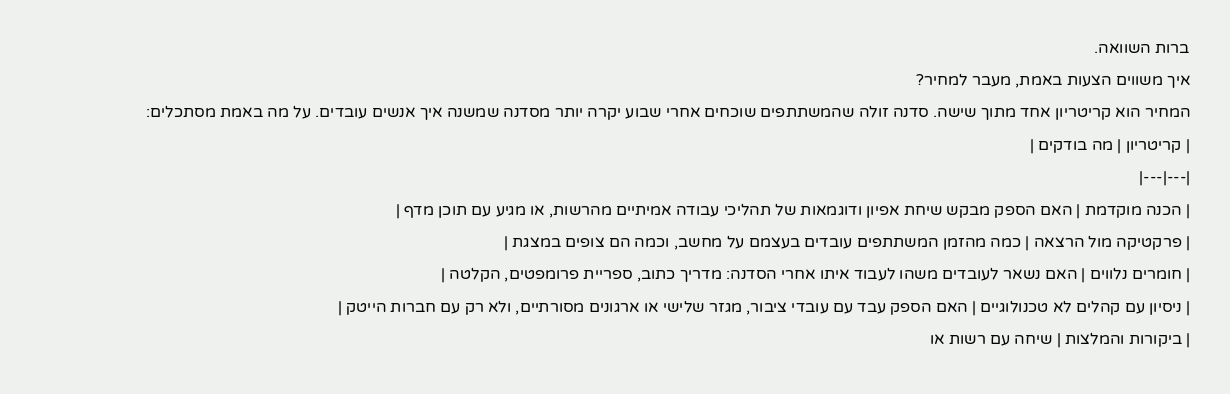ברות השוואה.
איך משווים הצעות באמת, מעבר למחיר?
המחיר הוא קריטריון אחד מתוך שישה. סדנה זולה שהמשתתפים שוכחים אחרי שבוע יקרה יותר מסדנה שמשנה איך אנשים עובדים. על מה באמת מסתכלים:
| קריטריון | מה בודקים |
|---|---|
| הכנה מוקדמת | האם הספק מבקש שיחת אפיון ודוגמאות של תהליכי עבודה אמיתיים מהרשות, או מגיע עם תוכן מדף |
| פרקטיקה מול הרצאה | כמה מהזמן המשתתפים עובדים בעצמם על מחשב, וכמה הם צופים במצגת |
| חומרים נלווים | האם נשאר לעובדים משהו לעבוד איתו אחרי הסדנה: מדריך כתוב, ספריית פרומפטים, הקלטה |
| ניסיון עם קהלים לא טכנולוגיים | האם הספק עבד עם עובדי ציבור, מגזר שלישי או ארגונים מסורתיים, ולא רק עם חברות הייטק |
| ביקורות והמלצות | שיחה עם רשות או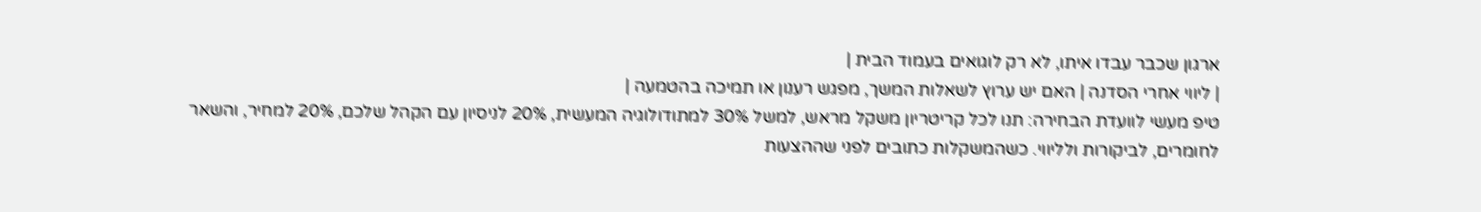ארגון שכבר עבדו איתו, לא רק לוגואים בעמוד הבית |
| ליווי אחרי הסדנה | האם יש ערוץ לשאלות המשך, מפגש רענון או תמיכה בהטמעה |
טיפ מעשי לוועדת הבחירה: תנו לכל קריטריון משקל מראש, למשל 30% למתודולוגיה המעשית, 20% לניסיון עם הקהל שלכם, 20% למחיר, והשאר לחומרים, לביקורות ולליווי. כשהמשקלות כתובים לפני שההצעות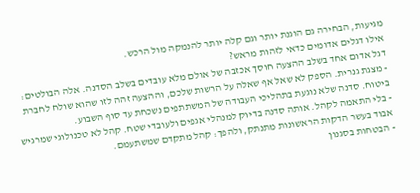מגיעות, הבחירה גם הוגנת יותר וגם קלה יותר להנמקה מול הרכש.
אילו דגלים אדומים כדאי לזהות מראש?
דגל אדום אחד בשלב ההצעה חוסך אכזבה של אולם מלא עובדים בשלב הסדנה. אלה הבולטים:
- מצגת גנרית. הספק לא שאל אף שאלה על הרשות שלכם, וההצעה זהה לזו שהוא שולח לחברת ביטוח. סדנה שלא נוגעת בתהליכי העבודה של המשתתפים נשכחת עד סוף השבוע.
- בלי התאמה לקהל. אותה סדנה בדיוק למנהלי אגפים ולעובדי שטח. קהל לא טכנולוגי שמרגיש אבוד בעשר הדקות הראשונות מתנתק, ולהפך: קהל מתקדם שמשתעמם.
- הבטחות בסגנון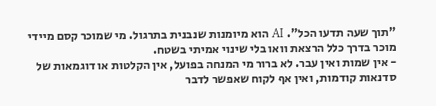"תוך שעה תדעו הכל". AI הוא מיומנות שנבנית בתרגול. מי שמוכר קסם מיידי מוכר בדרך כלל הרצאת וואו בלי שינוי אמיתי בשטח.
- אין שמות ואין עבר. לא ברור מי המנחה בפועל, אין הקלטות או דוגמאות של סדנאות קודמות, ואין אף לקוח שאפשר לדבר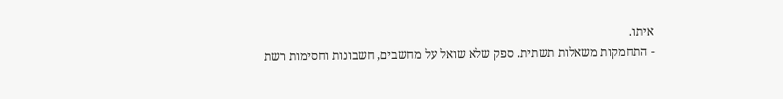איתו.
- התחמקות משאלות תשתית. ספק שלא שואל על מחשבים, חשבונות וחסימות רשת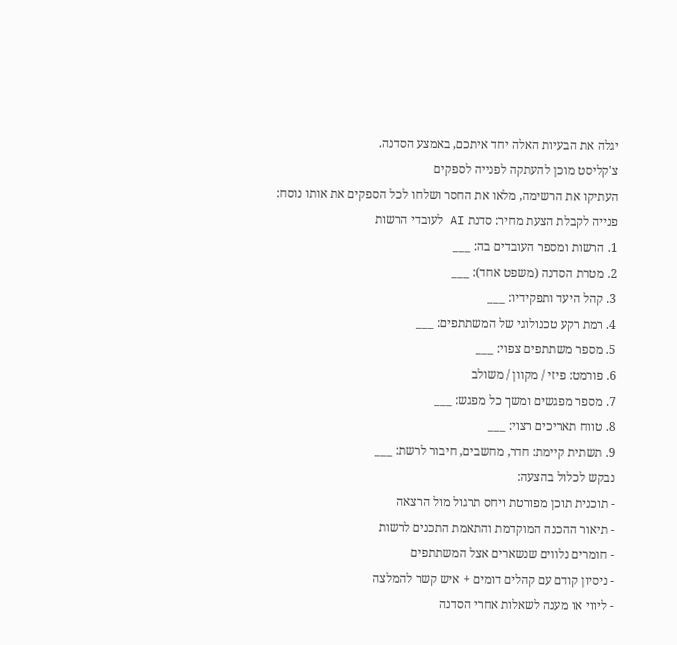יגלה את הבעיות האלה יחד איתכם, באמצע הסדנה.
צ'קליסט מוכן להעתקה לפנייה לספקים
העתיקו את הרשימה, מלאו את החסר ושלחו לכל הספקים את אותו נוסח:
פנייה לקבלת הצעת מחיר: סדנת AI לעובדי הרשות
1. הרשות ומספר העובדים בה: ___
2. מטרת הסדנה (משפט אחד): ___
3. קהל היעד ותפקידיו: ___
4. רמת רקע טכנולוגי של המשתתפים: ___
5. מספר משתתפים צפוי: ___
6. פורמט: פיזי / מקוון / משולב
7. מספר מפגשים ומשך כל מפגש: ___
8. טווח תאריכים רצוי: ___
9. תשתית קיימת: חדר, מחשבים, חיבור לרשת: ___
נבקש לכלול בהצעה:
- תוכנית תוכן מפורטת ויחס תרגול מול הרצאה
- תיאור ההכנה המוקדמת והתאמת התכנים לרשות
- חומרים נלווים שנשארים אצל המשתתפים
- ניסיון קודם עם קהלים דומים + איש קשר להמלצה
- ליווי או מענה לשאלות אחרי הסדנה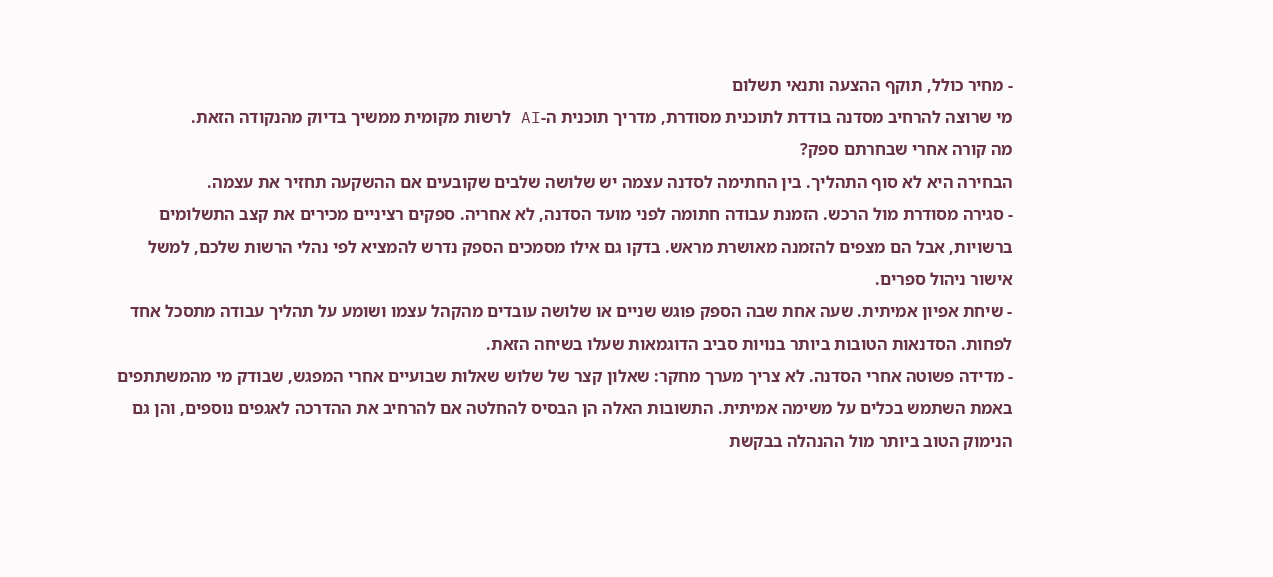- מחיר כולל, תוקף ההצעה ותנאי תשלום
מי שרוצה להרחיב מסדנה בודדת לתוכנית מסודרת, מדריך תוכנית ה-AI לרשות מקומית ממשיך בדיוק מהנקודה הזאת.
מה קורה אחרי שבחרתם ספק?
הבחירה היא לא סוף התהליך. בין החתימה לסדנה עצמה יש שלושה שלבים שקובעים אם ההשקעה תחזיר את עצמה.
- סגירה מסודרת מול הרכש. הזמנת עבודה חתומה לפני מועד הסדנה, לא אחריה. ספקים רציניים מכירים את קצב התשלומים ברשויות, אבל הם מצפים להזמנה מאושרת מראש. בדקו גם אילו מסמכים הספק נדרש להמציא לפי נהלי הרשות שלכם, למשל אישור ניהול ספרים.
- שיחת אפיון אמיתית. שעה אחת שבה הספק פוגש שניים או שלושה עובדים מהקהל עצמו ושומע על תהליך עבודה מתסכל אחד לפחות. הסדנאות הטובות ביותר בנויות סביב הדוגמאות שעלו בשיחה הזאת.
- מדידה פשוטה אחרי הסדנה. לא צריך מערך מחקר: שאלון קצר של שלוש שאלות שבועיים אחרי המפגש, שבודק מי מהמשתתפים באמת השתמש בכלים על משימה אמיתית. התשובות האלה הן הבסיס להחלטה אם להרחיב את ההדרכה לאגפים נוספים, והן גם הנימוק הטוב ביותר מול ההנהלה בבקשת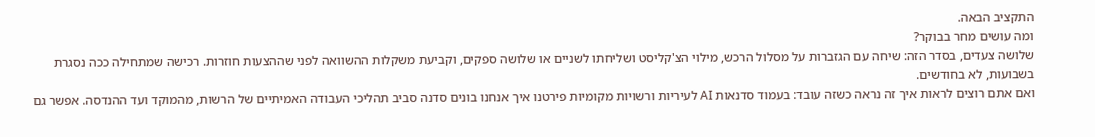התקציב הבאה.
ומה עושים מחר בבוקר?
שלושה צעדים, בסדר הזה: שיחה עם הגזברות על מסלול הרכש, מילוי הצ'קליסט ושליחתו לשניים או שלושה ספקים, וקביעת משקלות ההשוואה לפני שההצעות חוזרות. רכישה שמתחילה ככה נסגרת בשבועות, לא בחודשים.
ואם אתם רוצים לראות איך זה נראה כשזה עובד: בעמוד סדנאות AI לעיריות ורשויות מקומיות פירטנו איך אנחנו בונים סדנה סביב תהליכי העבודה האמיתיים של הרשות, מהמוקד ועד ההנדסה. אפשר גם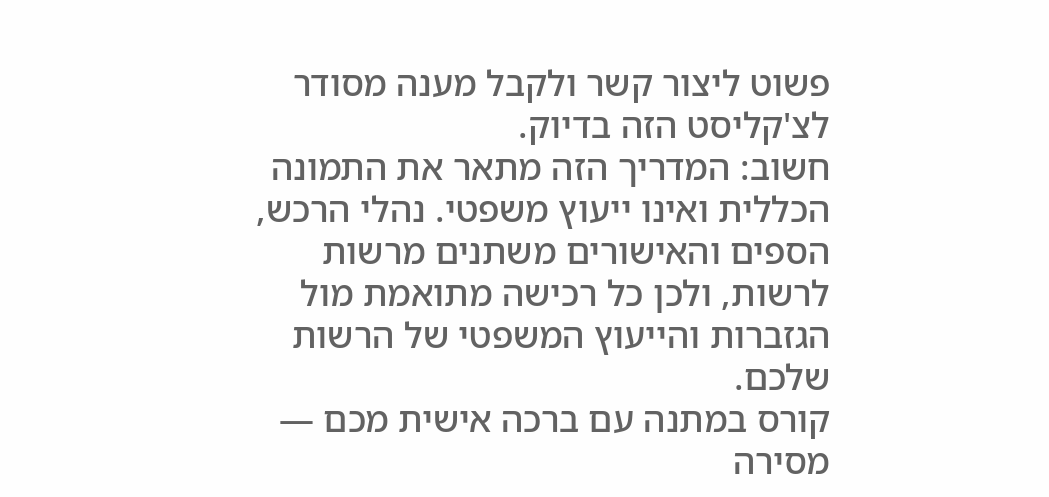פשוט ליצור קשר ולקבל מענה מסודר לצ'קליסט הזה בדיוק.
חשוב: המדריך הזה מתאר את התמונה הכללית ואינו ייעוץ משפטי. נהלי הרכש, הספים והאישורים משתנים מרשות לרשות, ולכן כל רכישה מתואמת מול הגזברות והייעוץ המשפטי של הרשות שלכם.
קורס במתנה עם ברכה אישית מכם — מסירה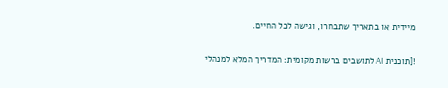מיידית או בתאריך שתבחרו, וגישה לכל החיים.

![תוכנית AI לתושבים ברשות מקומית: המדריך המלא למנהלי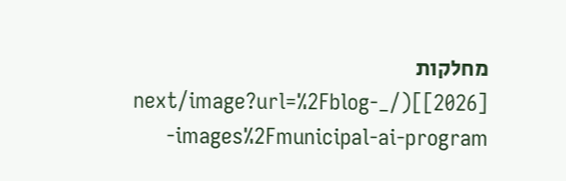מחלקות [2026]](/_next/image?url=%2Fblog-images%2Fmunicipal-ai-program-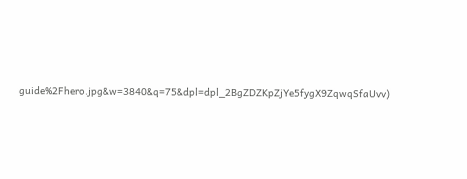guide%2Fhero.jpg&w=3840&q=75&dpl=dpl_2BgZDZKpZjYe5fygX9ZqwqSfaUvv)